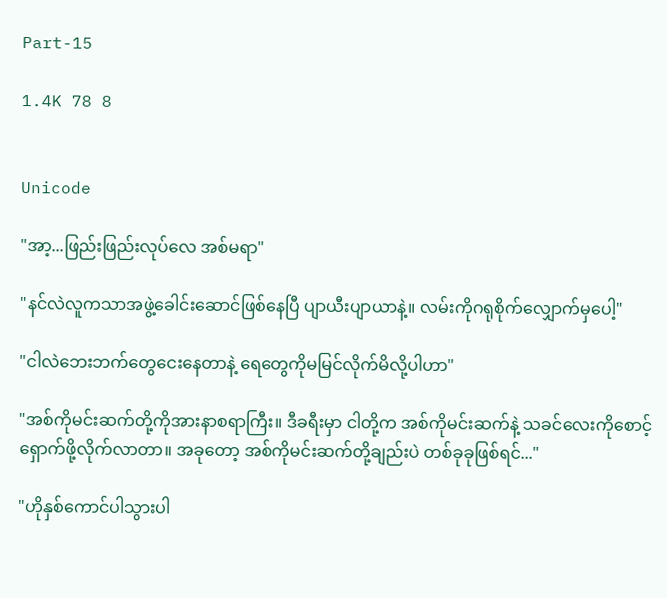Part-15

1.4K 78 8


Unicode

"အာ့...ဖြည်းဖြည်းလုပ်လေ အစ်မရာ"

"နင်လဲလူကသာအဖွဲ့ခေါင်းဆောင်ဖြစ်နေပြီ ပျာယီးပျာယာနဲ့။ လမ်းကိုဂရုစိုက်လျှောက်မှပေါ့"

"ငါလဲဘေးဘက်တွေငေးနေတာနဲ့ ရေတွေကိုမမြင်လိုက်မိလို့ပါဟာ"

"အစ်ကိုမင်းဆက်တို့ကိုအားနာစရာကြီး။ ဒီခရီးမှာ ငါတို့က အစ်ကိုမင်းဆက်နဲ့ သခင်လေးကိုစောင့်ရှောက်ဖို့လိုက်လာတာ။ အခုတော့ အစ်ကိုမင်းဆက်တို့ချည်းပဲ တစ်ခုခုဖြစ်ရင်..."

"ဟိုနှစ်ကောင်ပါသွားပါ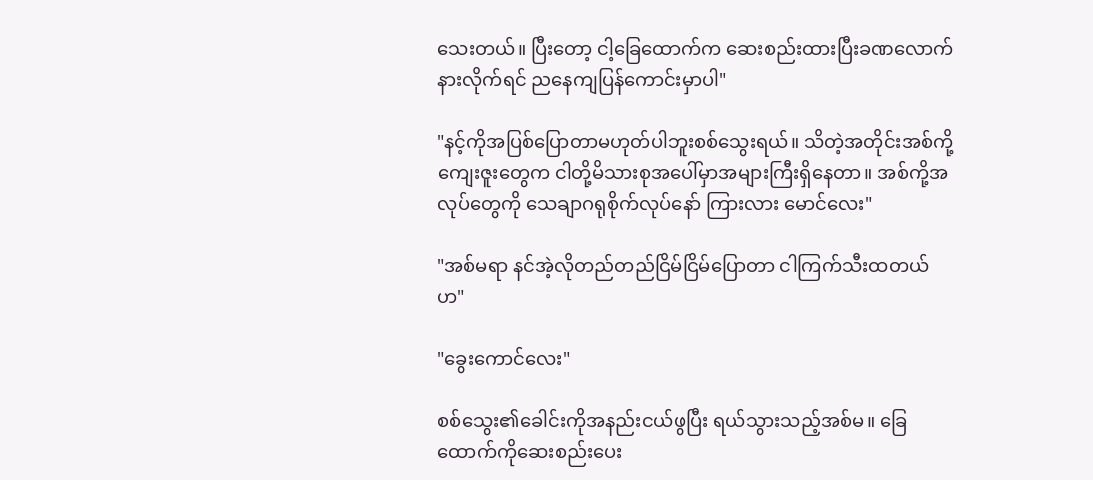သေးတယ်။ ပြီးတော့ ငါ့ခြေထောက်က ဆေးစည်းထားပြီးခဏလောက်နားလိုက်ရင် ညနေကျပြန်ကောင်းမှာပါ"

"နင့်ကိုအပြစ်ပြောတာမဟုတ်ပါဘူးစစ်သွေးရယ်။ သိတဲ့အတိုင်းအစ်ကို့ကျေးဇူးတွေက ငါတို့မိသားစုအပေါ်မှာအများကြီးရှိနေတာ။ အစ်ကို့အလုပ်တွေကို သေချာဂရုစိုက်လုပ်နော် ကြားလား မောင်လေး"

"အစ်မရာ နင်အဲ့လိုတည်တည်ငြိမ်ငြိမ်ပြောတာ ငါကြက်သီးထတယ်ဟ"

"ခွေးကောင်လေး"

စစ်သွေး၏ခေါင်းကိုအနည်းငယ်ဖွပြီး ရယ်သွားသည့်အစ်မ။ ခြေထောက်ကိုဆေးစည်းပေး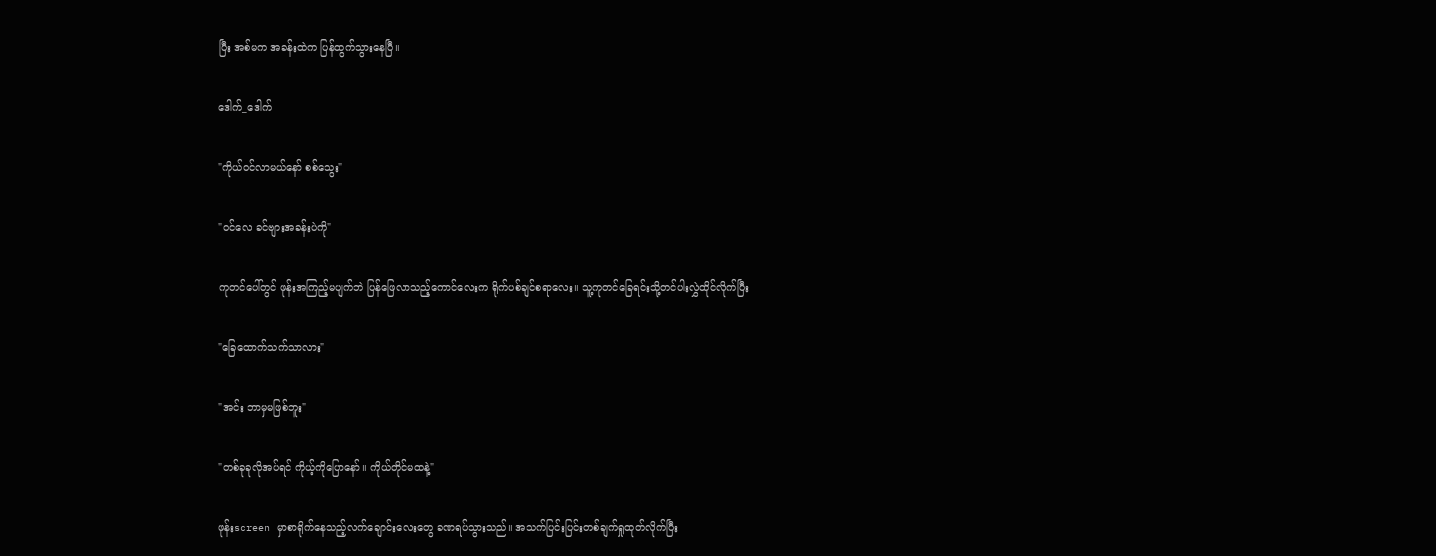ပြီး အစ်မက အခန်းထဲက ပြန်ထွက်သွားနေပြီ။

ဒေါက်_ဒေါက်

"ကိုယ်ဝင်လာမယ်နော် စစ်သွေး"

"ဝင်လေ ခင်ဗျားအခန်းပဲကို"

ကုတင်ပေါ်တွင် ဖုန်းအကြည့်မပျက်ဘဲ ပြန်ဖြေလာသည့်ကောင်လေးက ရိုက်ပစ်ချင်စရာလေး။ သူ့ကုတင်ခြေရင်းသို့တင်ပါးလွှဲထိုင်လိုက်ပြီး

"ခြေထောက်သက်သာလား"

"အင်း ဘာမှမဖြစ်ဘူး"

"တစ်ခုခုလိုအပ်ရင် ကိုယ့်ကိုပြောနော်။ ကိုယ်တိုင်မထနဲ့"

ဖုန်းscreen မှာစာရိုက်နေသည့်လက်ချောင်းလေးတွေ ခဏရပ်သွားသည်။ အသက်ပြင်းပြင်းတစ်ချက်ရှုထုတ်လိုက်ပြီး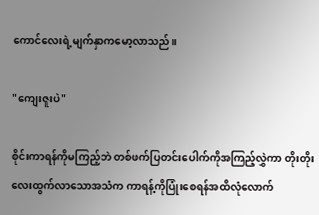ကောင်လေးရဲ့မျက်နှာကမော့လာသည်။

"ကျေးဇူးပဲ"

စိုင်းကာရန်ကိုမကြည့်ဘဲ တစ်ဖက်ပြတင်းပေါက်ကိုအကြည့်လွှဲကာ တိုးတိုးလေးထွက်လာသောအသံက ကာရန့်ကိုပြုံးစေရန်အထိလုံလောက်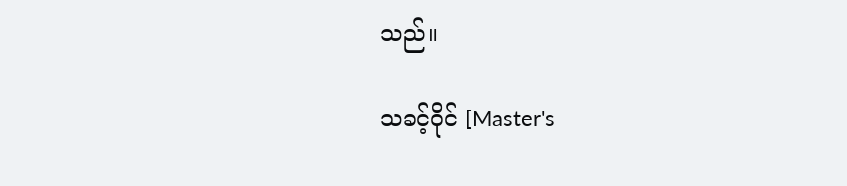သည်။

သခင့်ဝိုင် [Master's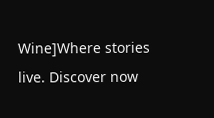Wine]Where stories live. Discover now